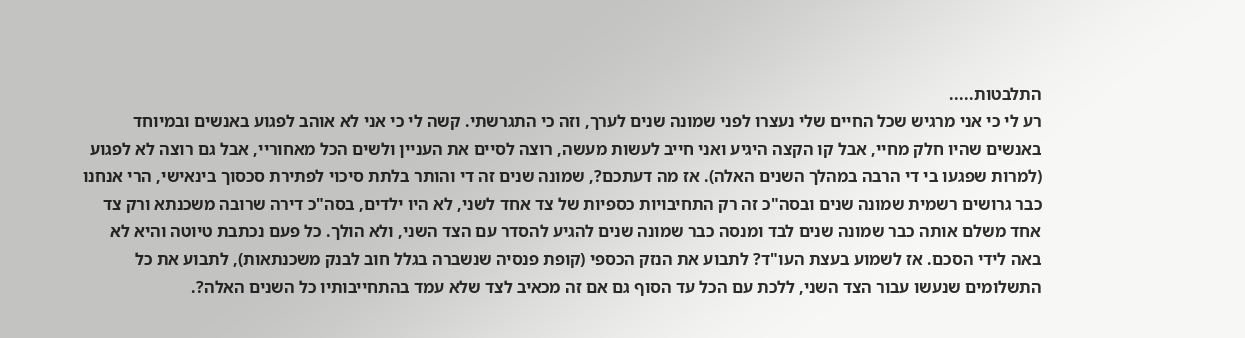התלבטות.....
רע לי כי אני מרגיש שכל החיים שלי נעצרו לפני שמונה שנים לערך, וזה כי התגרשתי. קשה לי כי אני לא אוהב לפגוע באנשים ובמיוחד באנשים שהיו חלק מחיי, אבל קו הקצה היגיע ואני חייב לעשות מעשה, רוצה לסיים את העניין ולשים הכל מאחוריי, אבל גם רוצה לא לפגוע (למרות שפגעו בי די הרבה במהלך השנים האלה). אז מה דעתכם?, שמונה שנים זה די והותר בלתת סיכוי לפתירת סכסוך בינאישי, הרי אנחנו כבר גרושים רשמית שמונה שנים ובסה"כ זה רק התחיבויות כספיות של צד אחד לשני, לא היו ילדים, בסה"כ דירה שרובה משכנתא ורק צד אחד משלם אותה כבר שמונה שנים לבד ומנסה כבר שמונה שנים להגיע להסדר עם הצד השני, ולא הולך. כל פעם נכתבת טיוטה והיא לא באה לידי הסכם. אז לשמוע בעצת העו"ד? לתבוע את הנזק הכספי (קופת פנסיה שנשברה בגלל חוב לבנק משכנתאות), לתבוע את כל התשלומים שנעשו עבור הצד השני, ללכת עם הכל עד הסוף גם אם זה מכאיב לצד שלא עמד בהתחייבותיו כל השנים האלה?.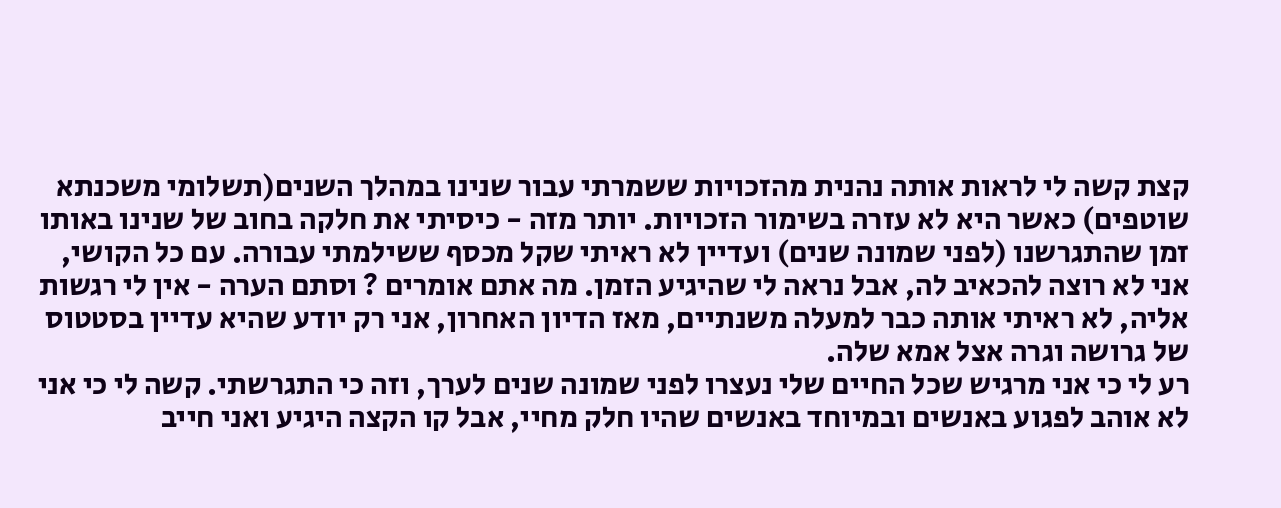קצת קשה לי לראות אותה נהנית מהזכויות ששמרתי עבור שנינו במהלך השנים(תשלומי משכנתא שוטפים) כאשר היא לא עזרה בשימור הזכויות. יותר מזה - כיסיתי את חלקה בחוב של שנינו באותו זמן שהתגרשנו (לפני שמונה שנים) ועדיין לא ראיתי שקל מכסף ששילמתי עבורה. עם כל הקושי, אני לא רוצה להכאיב לה, אבל נראה לי שהיגיע הזמן. מה אתם אומרים ? וסתם הערה - אין לי רגשות אליה, לא ראיתי אותה כבר למעלה משנתיים, מאז הדיון האחרון, אני רק יודע שהיא עדיין בסטטוס של גרושה וגרה אצל אמא שלה.
רע לי כי אני מרגיש שכל החיים שלי נעצרו לפני שמונה שנים לערך, וזה כי התגרשתי. קשה לי כי אני לא אוהב לפגוע באנשים ובמיוחד באנשים שהיו חלק מחיי, אבל קו הקצה היגיע ואני חייב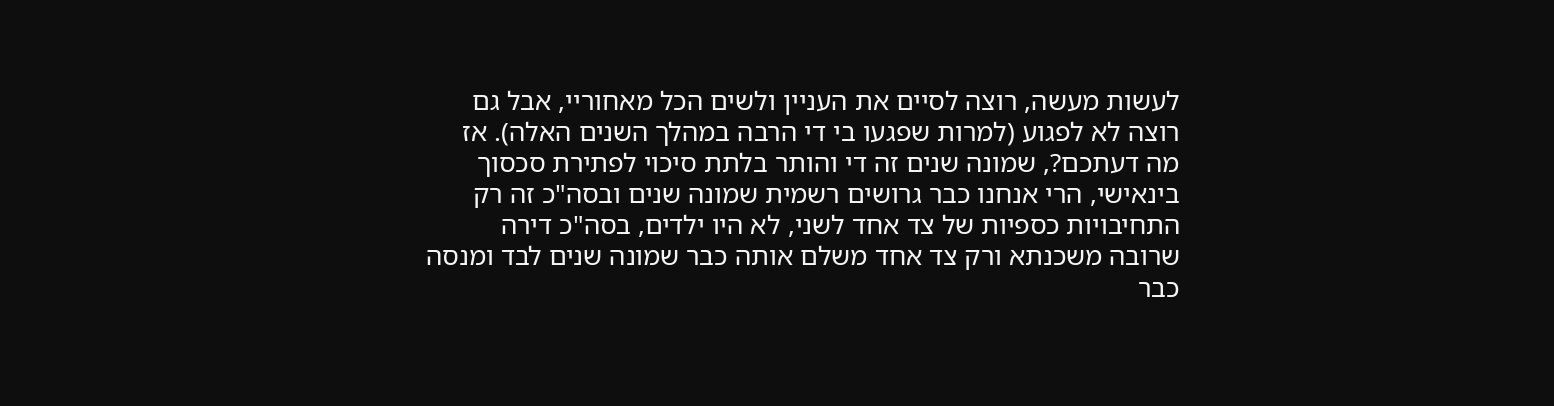לעשות מעשה, רוצה לסיים את העניין ולשים הכל מאחוריי, אבל גם רוצה לא לפגוע (למרות שפגעו בי די הרבה במהלך השנים האלה). אז מה דעתכם?, שמונה שנים זה די והותר בלתת סיכוי לפתירת סכסוך בינאישי, הרי אנחנו כבר גרושים רשמית שמונה שנים ובסה"כ זה רק התחיבויות כספיות של צד אחד לשני, לא היו ילדים, בסה"כ דירה שרובה משכנתא ורק צד אחד משלם אותה כבר שמונה שנים לבד ומנסה כבר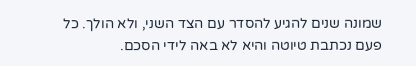שמונה שנים להגיע להסדר עם הצד השני, ולא הולך. כל פעם נכתבת טיוטה והיא לא באה לידי הסכם.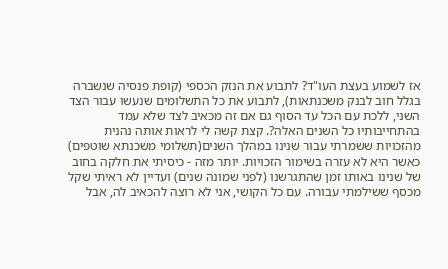אז לשמוע בעצת העו"ד? לתבוע את הנזק הכספי (קופת פנסיה שנשברה בגלל חוב לבנק משכנתאות), לתבוע את כל התשלומים שנעשו עבור הצד השני, ללכת עם הכל עד הסוף גם אם זה מכאיב לצד שלא עמד בהתחייבותיו כל השנים האלה?. קצת קשה לי לראות אותה נהנית מהזכויות ששמרתי עבור שנינו במהלך השנים(תשלומי משכנתא שוטפים) כאשר היא לא עזרה בשימור הזכויות. יותר מזה - כיסיתי את חלקה בחוב של שנינו באותו זמן שהתגרשנו (לפני שמונה שנים) ועדיין לא ראיתי שקל מכסף ששילמתי עבורה. עם כל הקושי, אני לא רוצה להכאיב לה, אבל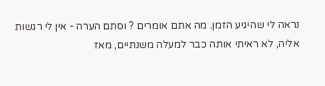נראה לי שהיגיע הזמן. מה אתם אומרים ? וסתם הערה - אין לי רגשות אליה, לא ראיתי אותה כבר למעלה משנתיים, מאז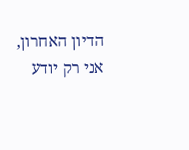הדיון האחרון, אני רק יודע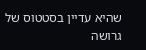שהיא עדיין בסטטוס של גרושה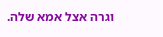וגרה אצל אמא שלה.